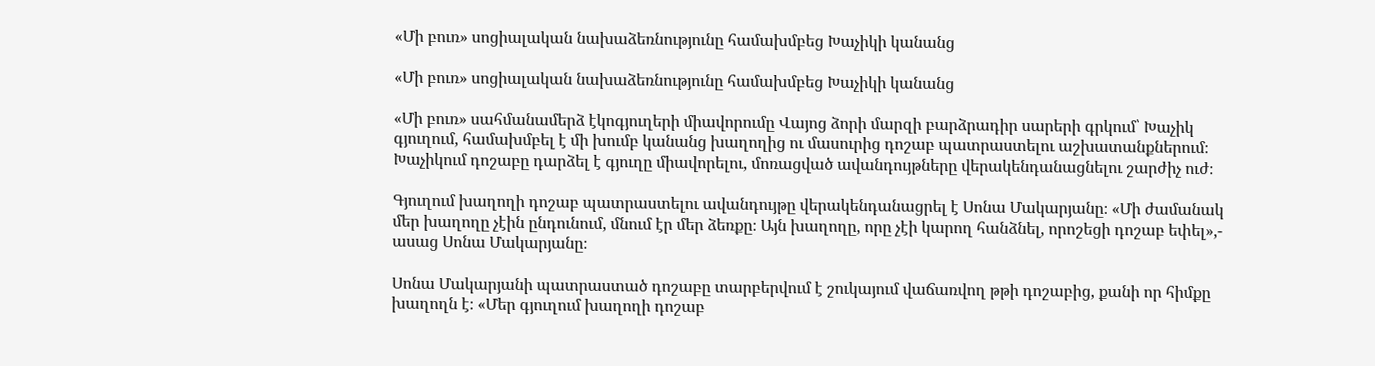«Մի բուռ» սոցիալական նախաձեռնությունը համախմբեց Խաչիկի կանանց

«Մի բուռ» սոցիալական նախաձեռնությունը համախմբեց Խաչիկի կանանց

«Մի բուռ» սահմանամերձ էկոգյուղերի միավորումը Վայոց ձորի մարզի բարձրադիր սարերի գրկում՝ Խաչիկ գյուղում, համախմբել է մի խումբ կանանց խաղողից ու մասուրից դոշաբ պատրաստելու աշխատանքներում։ Խաչիկում դոշաբը դարձել է գյուղը միավորելու, մոռացված ավանդույթները վերակենդանացնելու շարժիչ ուժ։

Գյուղում խաղողի դոշաբ պատրաստելու ավանդույթը վերակենդանացրել է Սոնա Մակարյանը։ «Մի ժամանակ մեր խաղողը չէին ընդունում, մնում էր մեր ձեռքը։ Այն խաղողը, որը չէի կարող հանձնել, որոշեցի դոշաբ եփել»,- ասաց Սոնա Մակարյանը։

Սոնա Մակարյանի պատրաստած դոշաբը տարբերվում է շուկայում վաճառվող թթի դոշաբից, քանի որ հիմքը խաղողն է։ «Մեր գյուղում խաղողի դոշաբ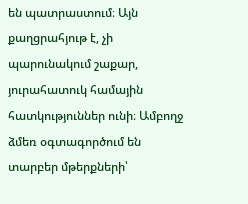են պատրաստում։ Այն քաղցրահյութ է, չի պարունակում շաքար, յուրահատուկ համային հատկություններ ունի։ Ամբողջ ձմեռ օգտագործում են տարբեր մթերքների՝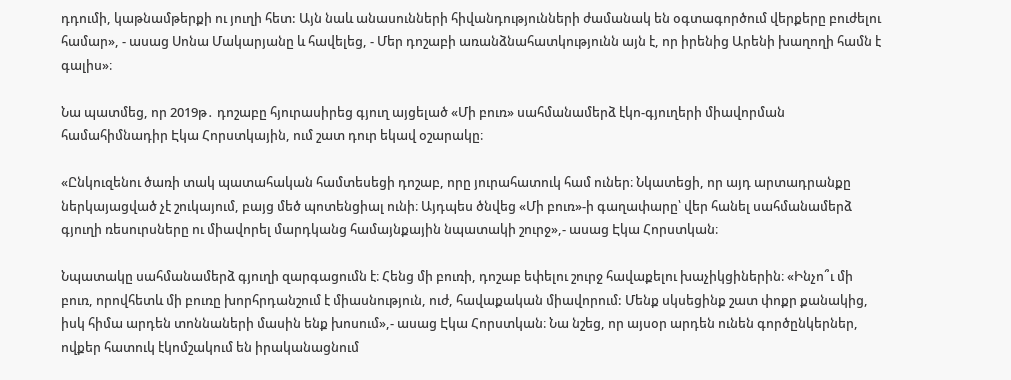դդումի, կաթնամթերքի ու յուղի հետ: Այն նաև անասունների հիվանդությունների ժամանակ են օգտագործում վերքերը բուժելու համար», - ասաց Սոնա Մակարյանը և հավելեց, - Մեր դոշաբի առանձնահատկությունն այն է, որ իրենից Արենի խաղողի համն է գալիս»։

Նա պատմեց, որ 2019թ․ դոշաբը հյուրասիրեց գյուղ այցելած «Մի բուռ» սահմանամերձ էկո-գյուղերի միավորման համահիմնադիր Էկա Հորստկային, ում շատ դուր եկավ օշարակը։

«Ընկուզենու ծառի տակ պատահական համտեսեցի դոշաբ, որը յուրահատուկ համ ուներ։ Նկատեցի, որ այդ արտադրանքը ներկայացված չէ շուկայում, բայց մեծ պոտենցիալ ունի։ Այդպես ծնվեց «Մի բուռ»-ի գաղափարը՝ վեր հանել սահմանամերձ գյուղի ռեսուրսները ու միավորել մարդկանց համայնքային նպատակի շուրջ»,- ասաց Էկա Հորստկան։

Նպատակը սահմանամերձ գյուղի զարգացումն է։ Հենց մի բուռի, դոշաբ եփելու շուրջ հավաքելու խաչիկցիներին։ «Ինչո՞ւ մի բուռ, որովհետև մի բուռը խորհրդանշում է միասնություն, ուժ, հավաքական միավորում: Մենք սկսեցինք շատ փոքր քանակից, իսկ հիմա արդեն տոննաների մասին ենք խոսում»,- ասաց Էկա Հորստկան։ Նա նշեց, որ այսօր արդեն ունեն գործընկերներ, ովքեր հատուկ էկոմշակում են իրականացնում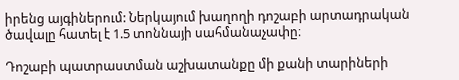իրենց այգիներում: Ներկայում խաղողի դոշաբի արտադրական ծավալը հատել է 1.5 տոննայի սահմանաչափը։

Դոշաբի պատրաստման աշխատանքը մի քանի տարիների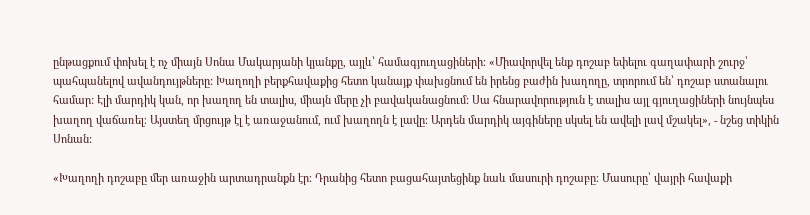ընթացքում փոխել է ոչ միայն Սոնա Մակարյանի կյանքը, այլև՝ համագյուղացիների։ «Միավորվել ենք դոշաբ եփելու գաղափարի շուրջ՝ պահպանելով ավանդույթները: Խաղողի բերքհավաքից հետո կանայք փախցնում են իրենց բաժին խաղողը, տրորում են՝ դոշաբ ստանալու համար: Էլի մարդիկ կան, որ խաղող են տալիս, միայն մերը չի բավականացնում: Սա հնարավորություն է տալիս այլ գյուղացիների նույնպես խաղող վաճառել։ Այստեղ մրցույթ էլ է առաջանում, ում խաղողն է լավը։ Արդեն մարդիկ այգիները սկսել են ավելի լավ մշակել», - նշեց տիկին Սոնան:

«Խաղողի դոշաբը մեր առաջին արտադրանքն էր։ Դրանից հետո բացահայտեցինք նաև մասուրի դոշաբը։ Մասուրը՝ վայրի հավաքի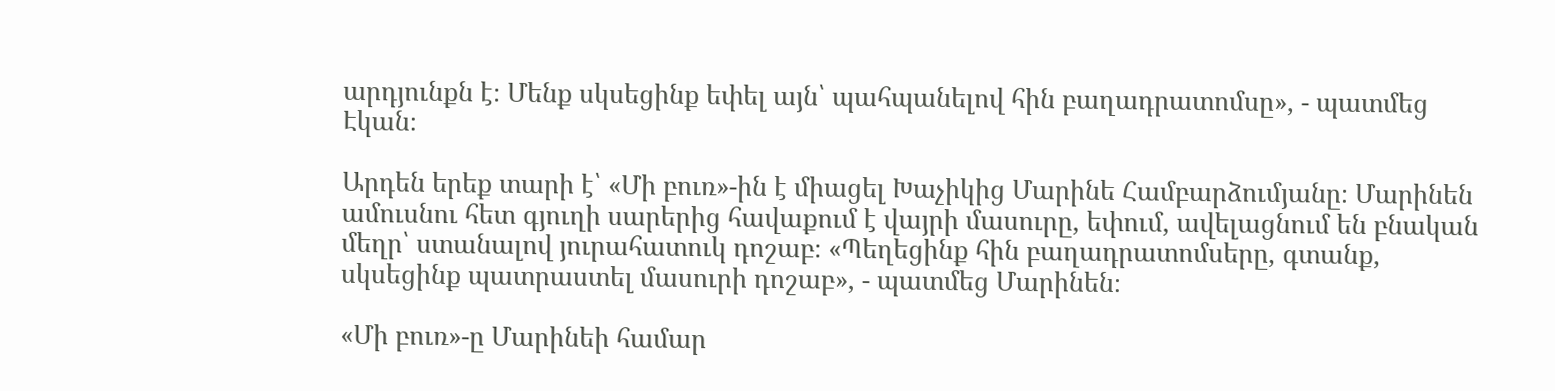արդյունքն է։ Մենք սկսեցինք եփել այն՝ պահպանելով հին բաղադրատոմսը», - պատմեց Էկան։

Արդեն երեք տարի է՝ «Մի բուռ»-ին է միացել Խաչիկից Մարինե Համբարձումյանը։ Մարինեն ամուսնու հետ գյուղի սարերից հավաքում է վայրի մասուրը, եփում, ավելացնում են բնական մեղր՝ ստանալով յուրահատուկ դոշաբ։ «Պեղեցինք հին բաղադրատոմսերը, գտանք, սկսեցինք պատրաստել մասուրի դոշաբ», - պատմեց Մարինեն։

«Մի բուռ»-ը Մարինեի համար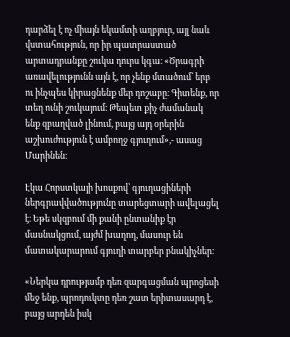դարձել է ոչ միայն եկամտի աղբյուր, այլ նաև վստահություն, որ իր պատրաստած արտադրանքը շուկա դուրս կգա։ «Ծրագրի առավելությունն այն է, որ չենք մտածում՝ երբ ու ինչպես կիրացնենք մեր դոշաբը։ Գիտենք, որ տեղ ունի շուկայում։ Թեպետ քիչ ժամանակ ենք զբաղված լինում, բայց այդ օրերին աշխուժություն է ամբողջ գյուղում»,- ասաց Մարինեն։

Էկա Հորստկայի խոսքով՝ գյուղացիների ներգրավվածությունը տարեցտարի ավելացել է։ Եթե սկզբում մի քանի ընտանիք էր մասնակցում, այժմ խաղող, մասուր են մատակարարում գյուղի տարբեր բնակիչներ։

«Ներկա դրությամբ դեռ զարգացման պրոցեսի մեջ ենք, պրոդուկտը դեռ շատ երիտասարդ է, բայց արդեն իսկ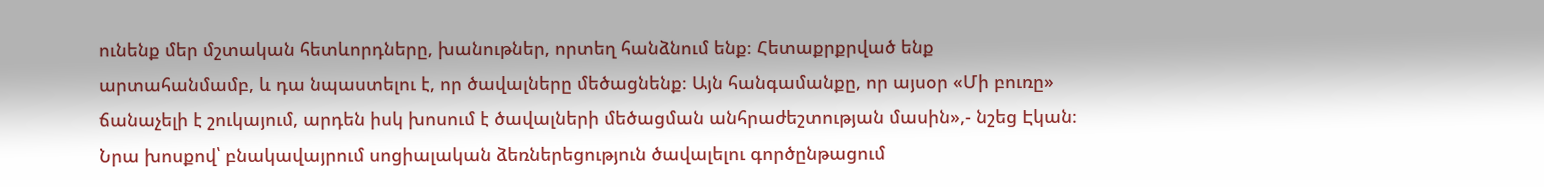ունենք մեր մշտական հետևորդները, խանութներ, որտեղ հանձնում ենք։ Հետաքրքրված ենք արտահանմամբ, և դա նպաստելու է, որ ծավալները մեծացնենք։ Այն հանգամանքը, որ այսօր «Մի բուռը» ճանաչելի է շուկայում, արդեն իսկ խոսում է ծավալների մեծացման անհրաժեշտության մասին»,- նշեց Էկան։ Նրա խոսքով՝ բնակավայրում սոցիալական ձեռներեցություն ծավալելու գործընթացում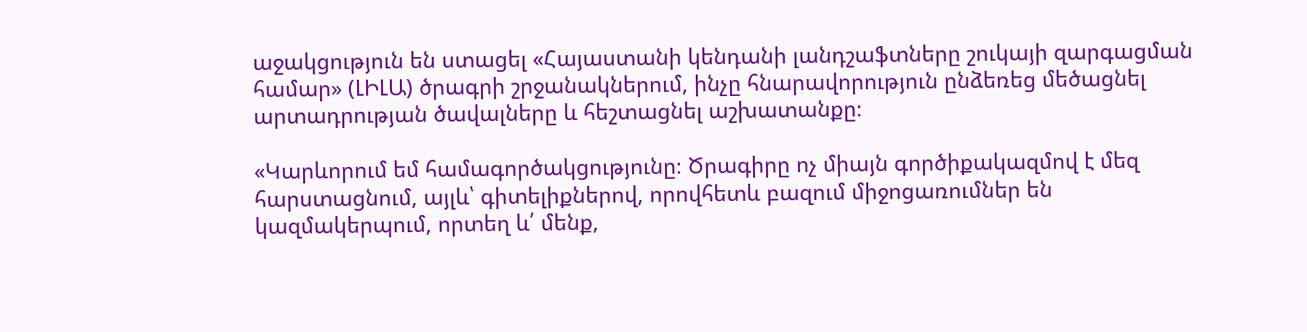աջակցություն են ստացել «Հայաստանի կենդանի լանդշաֆտները շուկայի զարգացման համար» (ԼԻԼԱ) ծրագրի շրջանակներում, ինչը հնարավորություն ընձեռեց մեծացնել արտադրության ծավալները և հեշտացնել աշխատանքը։

«Կարևորում եմ համագործակցությունը։ Ծրագիրը ոչ միայն գործիքակազմով է մեզ հարստացնում, այլև՝ գիտելիքներով, որովհետև բազում միջոցառումներ են կազմակերպում, որտեղ և՛ մենք,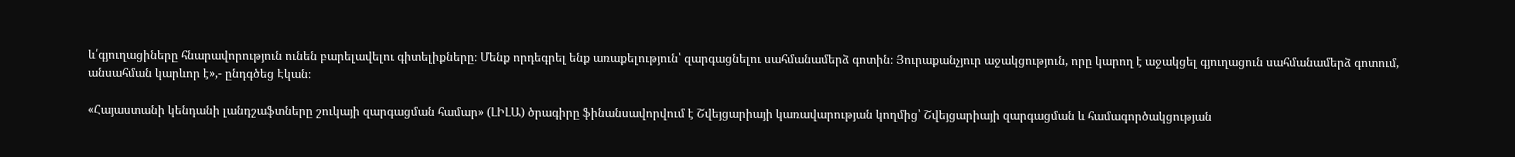և՛գյուղացիները հնարավորություն ունեն բարելավելու գիտելիքները։ Մենք որդեգրել ենք առաքելություն՝ զարգացնելու սահմանամերձ գոտին։ Յուրաքանչյուր աջակցություն, որը կարող է աջակցել գյուղացուն սահմանամերձ գոտում, անսահման կարևոր է»,- ընդգծեց Էկան։

«Հայաստանի կենդանի լանդշաֆտները շուկայի զարգացման համար» (ԼԻԼԱ) ծրագիրը ֆինանսավորվում է Շվեյցարիայի կառավարության կողմից՝ Շվեյցարիայի զարգացման և համագործակցության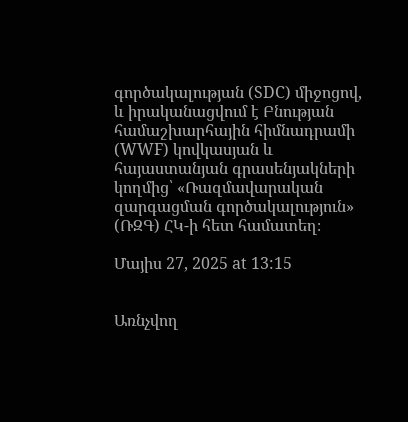գործակալության (SDC) միջոցով, և իրականացվում է Բնության համաշխարհային հիմնադրամի (WWF) կովկասյան և հայաստանյան գրասենյակների կողմից՝ «Ռազմավարական զարգացման գործակալություն» (ՌԶԳ) ՀԿ-ի հետ համատեղ։

Մայիս 27, 2025 at 13:15


Առնչվող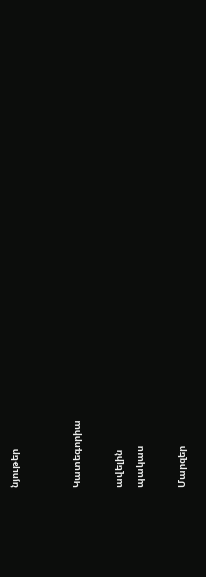նյութեր


Կատեգորիա

ավելին
պակաս

Մարզեր